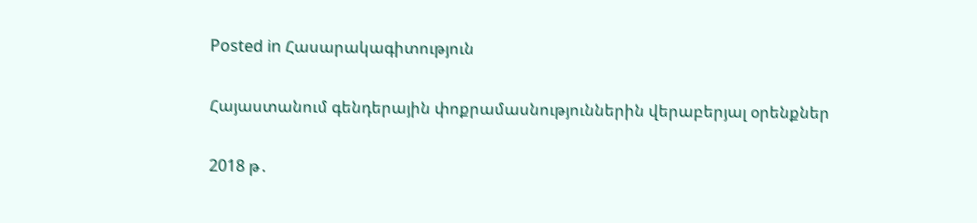Posted in Հասարակագիտություն

Հայաստանում գենդերային փոքրամասնություններին վերաբերյալ օրենքներ

2018 թ․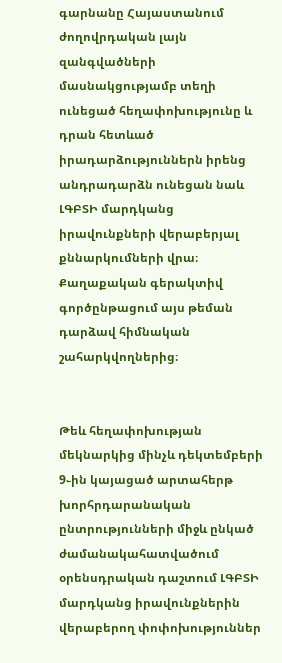գարնանը Հայաստանում ժողովրդական լայն զանգվածների մասնակցությամբ տեղի ունեցած հեղափոխությունը և դրան հետևած իրադարձություններն իրենց անդրադարձն ունեցան նաև ԼԳԲՏԻ մարդկանց իրավունքների վերաբերյալ քննարկումների վրա։ Քաղաքական գերակտիվ գործընթացում այս թեման դարձավ հիմնական շահարկվողներից։


Թեև հեղափոխության մեկնարկից մինչև դեկտեմբերի 9֊ին կայացած արտահերթ խորհրդարանական ընտրությունների միջև ընկած ժամանակահատվածում օրենսդրական դաշտում ԼԳԲՏԻ մարդկանց իրավունքներին վերաբերող փոփոխություններ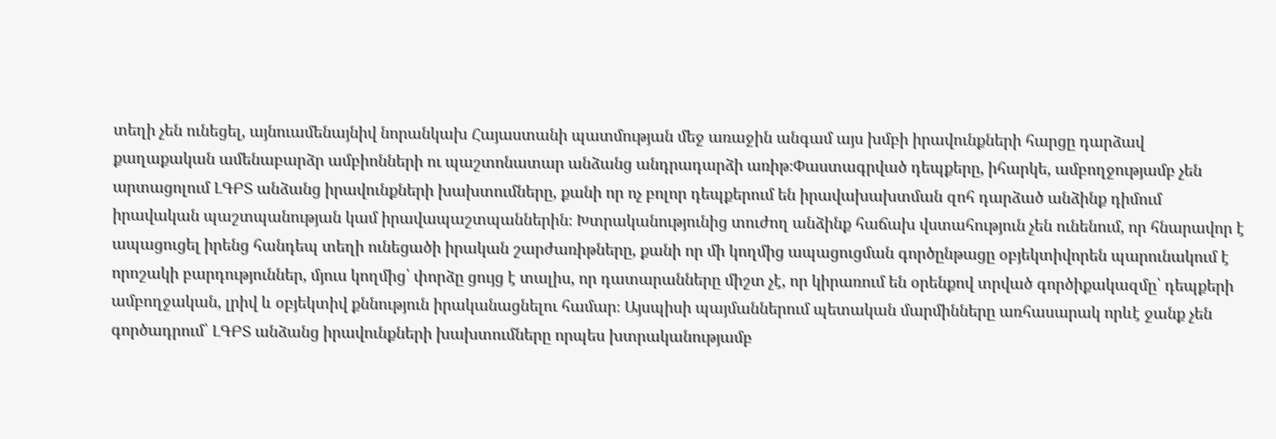տեղի չեն ունեցել, այնուամենայնիվ նորանկախ Հայաստանի պատմության մեջ առաջին անգամ այս խմբի իրավունքների հարցը դարձավ քաղաքական ամենաբարձր ամբիոնների ու պաշտոնատար անձանց անդրադարձի առիթ։Փաստագրված դեպքերը, իհարկե, ամբողջությամբ չեն արտացոլում ԼԳԲՏ անձանց իրավունքների խախտումները, քանի որ ոչ բոլոր դեպքերում են իրավախախտման զոհ դարձած անձինք դիմում իրավական պաշտպանության կամ իրավապաշտպաններին։ Խտրականությունից տուժող անձինք հաճախ վստահություն չեն ունենում, որ հնարավոր է ապացուցել իրենց հանդեպ տեղի ունեցածի իրական շարժառիթները, քանի որ մի կողմից ապացուցման գործընթացը օբյեկտիվորեն պարունակում է որոշակի բարդություններ, մյուս կողմից՝ փորձը ցույց է տալիս, որ դատարանները միշտ չէ, որ կիրառում են օրենքով տրված գործիքակազմը՝ դեպքերի ամբողջական, լրիվ և օբյեկտիվ քննություն իրականացնելու համար։ Այսպիսի պայմաններում պետական մարմինները առհասարակ որևէ ջանք չեն գործադրում՝ ԼԳԲՏ անձանց իրավունքների խախտումները որպես խտրականությամբ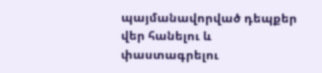պայմանավորված դեպքեր վեր հանելու և փաստագրելու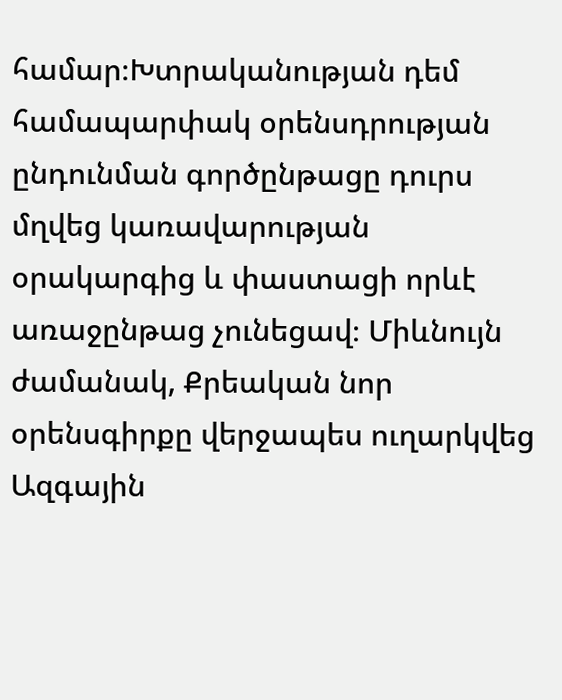համար։Խտրականության դեմ համապարփակ օրենսդրության ընդունման գործընթացը դուրս մղվեց կառավարության օրակարգից և փաստացի որևէ առաջընթաց չունեցավ։ Միևնույն ժամանակ, Քրեական նոր օրենսգիրքը վերջապես ուղարկվեց Ազգային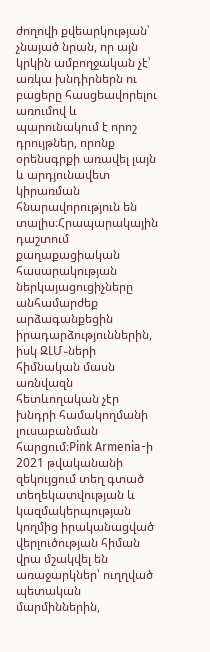ժողովի քվեարկության՝ չնայած նրան, որ այն կրկին ամբողջական չէ՝ առկա խնդիրներն ու բացերը հասցեավորելու առումով և պարունակում է որոշ դրույթներ, որոնք օրենսգրքի առավել լայն և արդյունավետ կիրառման հնարավորություն են տալիս։Հրապարակային դաշտում քաղաքացիական հասարակության ներկայացուցիչները անհամարժեք արձագանքեցին իրադարձություններին, իսկ ԶԼՄ֊ների հիմնական մասն առնվազն հետևողական չէր խնդրի համակողմանի լուսաբանման հարցում։Pink Armenia-ի 2021 թվականանի զեկույցում տեղ գտած տեղեկատվության և կազմակերպության կողմից իրականացված վերլուծության հիման վրա մշակվել են առաջարկներ՝ ուղղված պետական մարմիններին,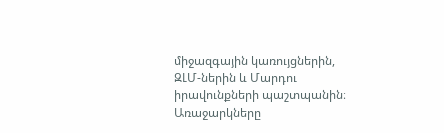միջազգային կառույցներին, ԶԼՄ-ներին և Մարդու իրավունքների պաշտպանին։ Առաջարկները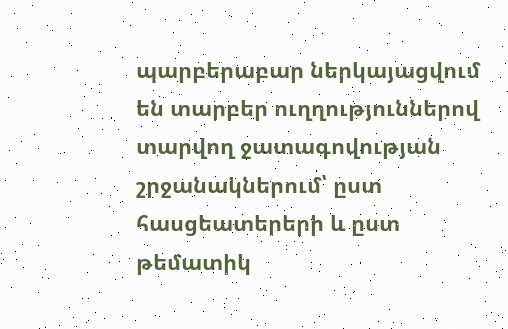պարբերաբար ներկայացվում են տարբեր ուղղություններով տարվող ջատագովության շրջանակներում՝ ըստ հասցեատերերի և ըստ թեմատիկ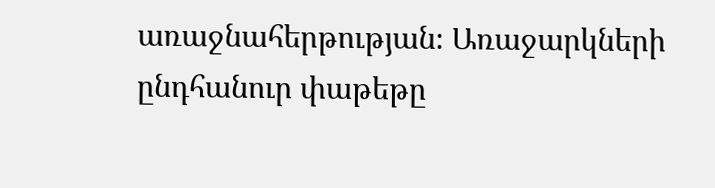առաջնահերթության։ Առաջարկների ընդհանուր փաթեթը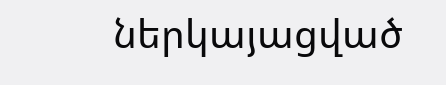ներկայացված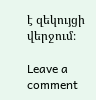է զեկույցի վերջում։

Leave a comment